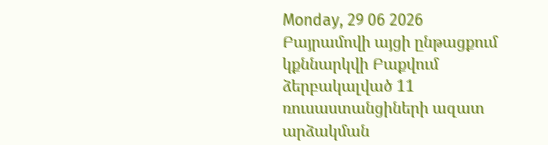Monday, 29 06 2026
Բայրամովի այցի ընթացքում կքննարկվի Բաքվում ձերբակալված 11 ռուսաստանցիների ազատ արձակման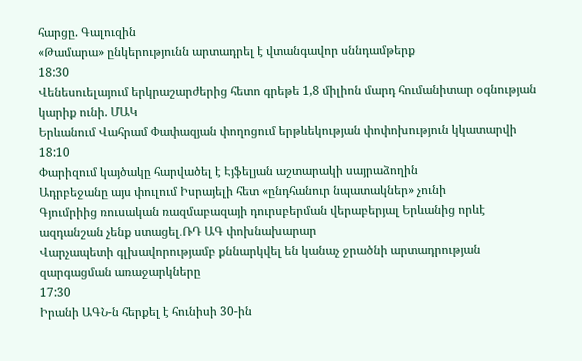հարցը. Գալուզին
«Թամարա» ընկերությունն արտադրել է վտանգավոր սննդամթերք
18:30
Վենեսուելայում երկրաշարժերից հետո գրեթե 1,8 միլիոն մարդ հումանիտար օգնության կարիք ունի. ՄԱԿ
Երևանում Վահրամ Փափազյան փողոցում երթևեկության փոփոխություն կկատարվի
18:10
Փարիզում կայծակը հարվածել է Էյֆելյան աշտարակի սայրաձողին
Ադրբեջանը այս փուլում Իսրայելի հետ «ընդհանուր նպատակներ» չունի
Գյումրիից ռուսական ռազմաբազայի դուրսբերման վերաբերյալ Երևանից որևէ ազդանշան չենք ստացել․ՌԴ ԱԳ փոխնախարար
Վարչապետի գլխավորությամբ քննարկվել են կանաչ ջրածնի արտադրության զարգացման առաջարկները
17:30
Իրանի ԱԳՆ-ն հերքել է հունիսի 30-ին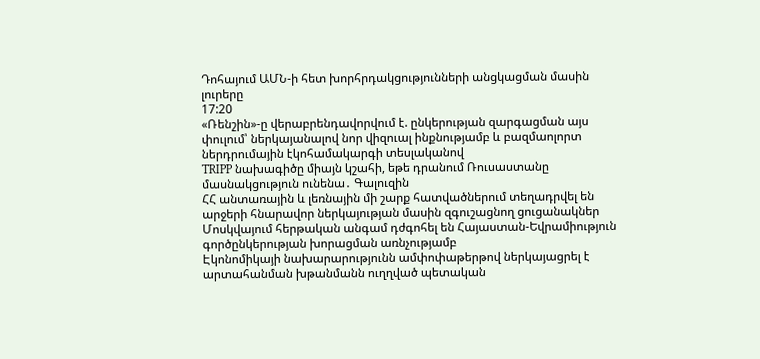Դոհայում ԱՄՆ-ի հետ խորհրդակցությունների անցկացման մասին լուրերը
17:20
«Ռենշին»-ը վերաբրենդավորվում է. ընկերության զարգացման այս փուլում՝ ներկայանալով նոր վիզուալ ինքնությամբ և բազմաոլորտ ներդրումային էկոհամակարգի տեսլականով
TRIPP նախագիծը միայն կշահի, եթե դրանում Ռուսաստանը մասնակցություն ունենա․ Գալուզին
ՀՀ անտառային և լեռնային մի շարք հատվածներում տեղադրվել են արջերի հնարավոր ներկայության մասին զգուշացնող ցուցանակներ
Մոսկվայում հերթական անգամ դժգոհել են Հայաստան-Եվրամիություն գործընկերության խորացման առնչությամբ
Էկոնոմիկայի նախարարությունն ամփոփաթերթով ներկայացրել է արտահանման խթանմանն ուղղված պետական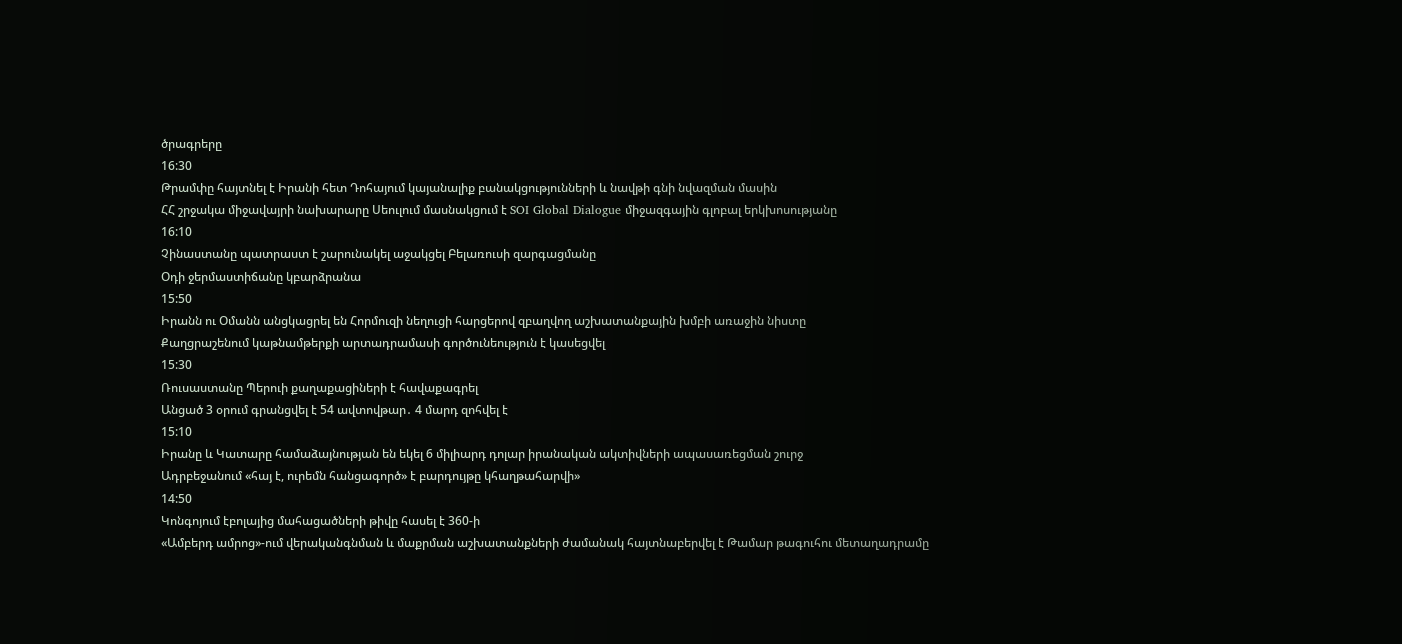ծրագրերը
16:30
Թրամփը հայտնել է Իրանի հետ Դոհայում կայանալիք բանակցությունների և նավթի գնի նվազման մասին
ՀՀ շրջակա միջավայրի նախարարը Սեուլում մասնակցում է SOI Global Dialogue միջազգային գլոբալ երկխոսությանը
16:10
Չինաստանը պատրաստ է շարունակել աջակցել Բելառուսի զարգացմանը
Օդի ջերմաստիճանը կբարձրանա
15:50
Իրանն ու Օմանն անցկացրել են Հորմուզի նեղուցի հարցերով զբաղվող աշխատանքային խմբի առաջին նիստը
Քաղցրաշենում կաթնամթերքի արտադրամասի գործունեություն է կասեցվել
15:30
Ռուսաստանը Պերուի քաղաքացիների է հավաքագրել
Անցած 3 օրում գրանցվել է 54 ավտովթար․ 4 մարդ զոհվել է
15:10
Իրանը և Կատարը համաձայնության են եկել 6 միլիարդ դոլար իրանական ակտիվների ապասառեցման շուրջ
Ադրբեջանում «հայ է, ուրեմն հանցագործ» է բարդույթը կհաղթահարվի»
14:50
Կոնգոյում էբոլայից մահացածների թիվը հասել է 360-ի
«Ամբերդ ամրոց»-ում վերականգնման և մաքրման աշխատանքների ժամանակ հայտնաբերվել է Թամար թագուհու մետաղադրամը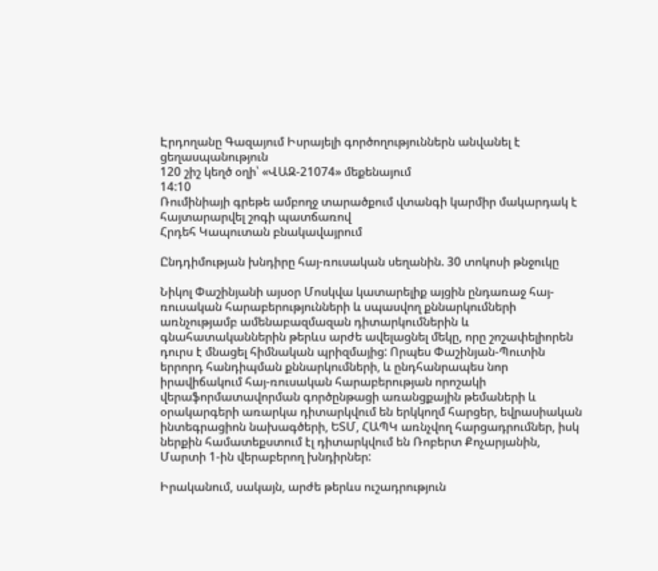Էրդողանը Գազայում Իսրայելի գործողություններն անվանել է ցեղասպանություն
120 շիշ կեղծ օղի՝ «ՎԱԶ-21074» մեքենայում
14:10
Ռումինիայի գրեթե ամբողջ տարածքում վտանգի կարմիր մակարդակ է հայտարարվել շոգի պատճառով
Հրդեհ Կապուտան բնակավայրում

Ընդդիմության խնդիրը հայ-ռուսական սեղանին. 30 տոկոսի թնջուկը

Նիկոլ Փաշինյանի այսօր Մոսկվա կատարելիք այցին ընդառաջ հայ-ռուսական հարաբերությունների և սպասվող քննարկումների առնչությամբ ամենաբազմազան դիտարկումներին և գնահատականներին թերևս արժե ավելացնել մեկը, որը շոշափելիորեն դուրս է մնացել հիմնական պրիզմայից: Որպես Փաշինյան-Պուտին երրորդ հանդիպման քննարկումների, և ընդհանրապես նոր իրավիճակում հայ-ռուսական հարաբերության որոշակի վերաֆորմատավորման գործընթացի առանցքային թեմաների և օրակարգերի առարկա դիտարկվում են երկկողմ հարցեր, եվրասիական ինտեգրացիոն նախագծերի, ԵՏՄ, ՀԱՊԿ առնչվող հարցադրումներ, իսկ ներքին համատեքստում էլ դիտարկվում են Ռոբերտ Քոչարյանին, Մարտի 1-ին վերաբերող խնդիրներ:

Իրականում, սակայն, արժե թերևս ուշադրություն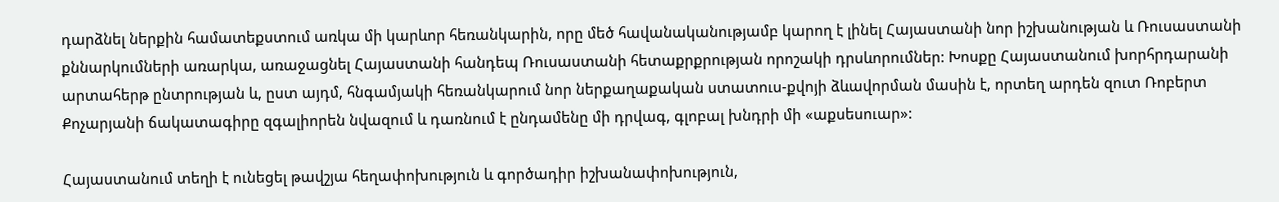դարձնել ներքին համատեքստում առկա մի կարևոր հեռանկարին, որը մեծ հավանականությամբ կարող է լինել Հայաստանի նոր իշխանության և Ռուսաստանի քննարկումների առարկա, առաջացնել Հայաստանի հանդեպ Ռուսաստանի հետաքրքրության որոշակի դրսևորումներ: Խոսքը Հայաստանում խորհրդարանի արտահերթ ընտրության և, ըստ այդմ, հնգամյակի հեռանկարում նոր ներքաղաքական ստատուս-քվոյի ձևավորման մասին է, որտեղ արդեն զուտ Ռոբերտ Քոչարյանի ճակատագիրը զգալիորեն նվազում և դառնում է ընդամենը մի դրվագ, գլոբալ խնդրի մի «աքսեսուար»:

Հայաստանում տեղի է ունեցել թավշյա հեղափոխություն և գործադիր իշխանափոխություն,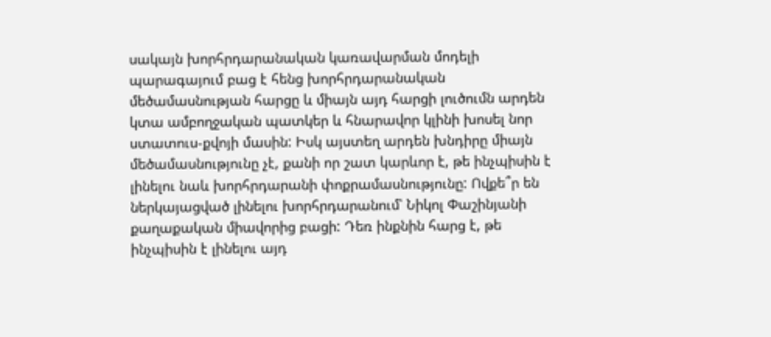սակայն խորհրդարանական կառավարման մոդելի պարագայում բաց է հենց խորհրդարանական մեծամասնության հարցը և միայն այդ հարցի լուծումն արդեն կտա ամբողջական պատկեր և հնարավոր կլինի խոսել նոր ստատուս-քվոյի մասին: Իսկ այստեղ արդեն խնդիրը միայն մեծամասնությունը չէ, քանի որ շատ կարևոր է, թե ինչպիսին է լինելու նաև խորհրդարանի փոքրամասնությունը: Ովքե՞ր են ներկայացված լինելու խորհրդարանում՝ Նիկոլ Փաշինյանի քաղաքական միավորից բացի: Դեռ ինքնին հարց է, թե ինչպիսին է լինելու այդ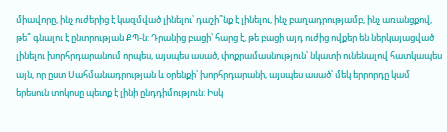միավորը, ինչ ուժերից է կազմված լինելու՝ դաշի՞նք է լինելու, ինչ բաղադրությամբ, ինչ առանցքով, թե՞ գնալու է ընտրության ՔՊ-ն: Դրանից բացի՝ հարց է, թե բացի այդ ուժից ովքեր են ներկայացված լինելու խորհրդարանում որպես, այսպես ասած, փոքրամասնություն՝ նկատի ունենալով հատկապես այն, որ ըստ Սահմանադրության և օրենքի՝ խորհրդարանի, այսպես ասած՝ մեկ երրորդը կամ երեսուն տոկոսը պետք է լինի ընդդիմություն: Իսկ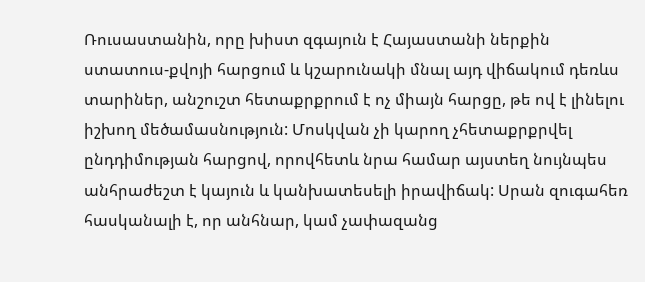Ռուսաստանին, որը խիստ զգայուն է Հայաստանի ներքին ստատուս-քվոյի հարցում և կշարունակի մնալ այդ վիճակում դեռևս տարիներ, անշուշտ հետաքրքրում է ոչ միայն հարցը, թե ով է լինելու իշխող մեծամասնություն: Մոսկվան չի կարող չհետաքրքրվել ընդդիմության հարցով, որովհետև նրա համար այստեղ նույնպես անհրաժեշտ է կայուն և կանխատեսելի իրավիճակ: Սրան զուգահեռ հասկանալի է, որ անհնար, կամ չափազանց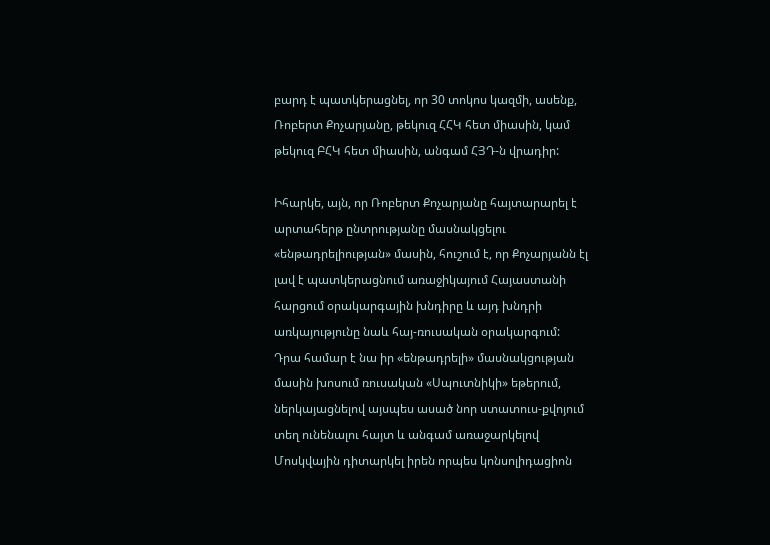բարդ է պատկերացնել, որ 30 տոկոս կազմի, ասենք, Ռոբերտ Քոչարյանը, թեկուզ ՀՀԿ հետ միասին, կամ թեկուզ ԲՀԿ հետ միասին, անգամ ՀՅԴ-ն վրադիր:

Իհարկե, այն, որ Ռոբերտ Քոչարյանը հայտարարել է արտահերթ ընտրությանը մասնակցելու «ենթադրելիության» մասին, հուշում է, որ Քոչարյանն էլ լավ է պատկերացնում առաջիկայում Հայաստանի հարցում օրակարգային խնդիրը և այդ խնդրի առկայությունը նաև հայ-ռուսական օրակարգում: Դրա համար է նա իր «ենթադրելի» մասնակցության մասին խոսում ռուսական «Սպուտնիկի» եթերում, ներկայացնելով այսպես ասած նոր ստատուս-քվոյում տեղ ունենալու հայտ և անգամ առաջարկելով Մոսկվային դիտարկել իրեն որպես կոնսոլիդացիոն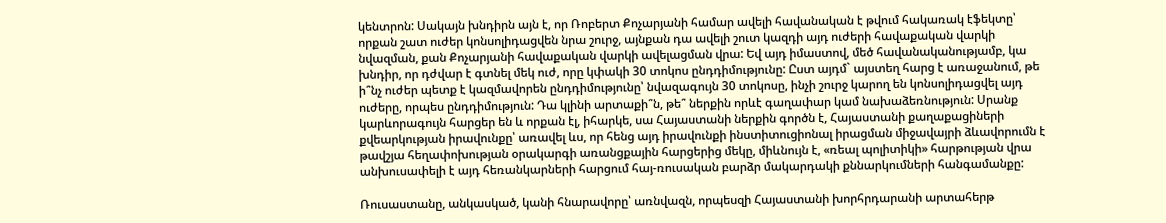կենտրոն: Սակայն խնդիրն այն է, որ Ռոբերտ Քոչարյանի համար ավելի հավանական է թվում հակառակ էֆեկտը՝ որքան շատ ուժեր կոնսոլիդացվեն նրա շուրջ, այնքան դա ավելի շուտ կազդի այդ ուժերի հավաքական վարկի նվազման, քան Քոչարյանի հավաքական վարկի ավելացման վրա: Եվ այդ իմաստով, մեծ հավանականությամբ, կա խնդիր, որ դժվար է գտնել մեկ ուժ, որը կփակի 30 տոկոս ընդդիմությունը: Ըստ այդմ` այստեղ հարց է առաջանում, թե ի՞նչ ուժեր պետք է կազմավորեն ընդդիմությունը՝ նվազագույն 30 տոկոսը, ինչի շուրջ կարող են կոնսոլիդացվել այդ ուժերը, որպես ընդդիմություն: Դա կլինի արտաքի՞ն, թե՞ ներքին որևէ գաղափար կամ նախաձեռնություն: Սրանք կարևորագույն հարցեր են և որքան էլ, իհարկե, սա Հայաստանի ներքին գործն է, Հայաստանի քաղաքացիների քվեարկության իրավունքը՝ առավել ևս, որ հենց այդ իրավունքի ինստիտուցիոնալ իրացման միջավայրի ձևավորումն է թավշյա հեղափոխության օրակարգի առանցքային հարցերից մեկը, միևնույն է, «ռեալ պոլիտիկի» հարթության վրա անխուսափելի է այդ հեռանկարների հարցում հայ-ռուսական բարձր մակարդակի քննարկումների հանգամանքը:

Ռուսաստանը, անկասկած, կանի հնարավորը՝ առնվազն, որպեսզի Հայաստանի խորհրդարանի արտահերթ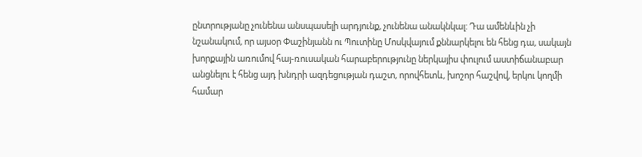ընտրությանը չունենա անսպասելի արդյունք, չունենա անակնկալ: Դա ամենևին չի նշանակում, որ այսօր Փաշինյանն ու Պուտինը Մոսկվայում քննարկելու են հենց դա, սակայն խորքային առումով հայ-ռուսական հարաբերությունը ներկայիս փուլում աստիճանաբար անցնելու է հենց այդ խնդրի ազդեցության դաշտ, որովհետև, խոշոր հաշվով, երկու կողմի համար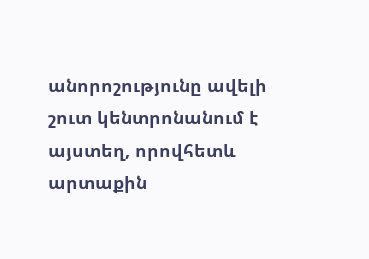անորոշությունը ավելի շուտ կենտրոնանում է այստեղ, որովհետև արտաքին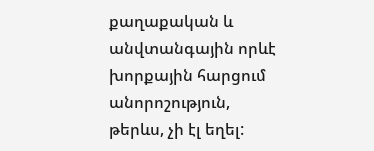քաղաքական և անվտանգային որևէ խորքային հարցում անորոշություն, թերևս, չի էլ եղել: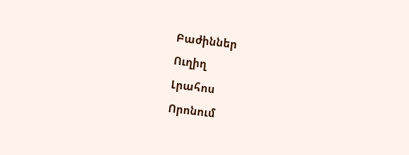Բաժիններ
Ուղիղ
Լրահոս
Որոնում